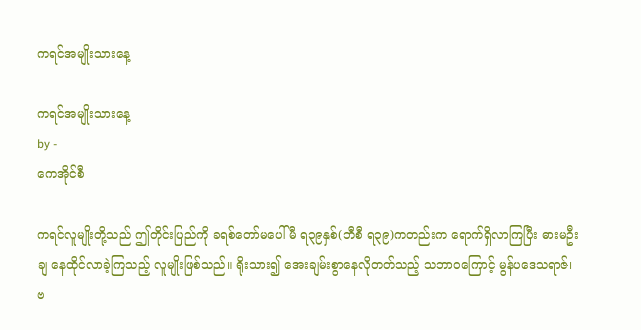ကရင်အမျိုးသားနေ့

ကရင်အမျိုးသားနေ့
by -
ကေအိုင်စီ

ကရင်လူမျိုးတို့သည် ဤတိုင်းပြည်ကို ခရစ်တော်မပေါ်မီ ရ၃၉နှစ်(ဘီစီ ရ၃၉)ကတည်းက ရောက်ရှိလာကြပြီး ဓားမဦးချ နေထိုင်လာခဲ့ကြသည့် လူမျိုးဖြစ်သည်။ ရိုးသား၍ အေးချမ်းစွာနေလိုတတ်သည့် သဘာဝကြောင့် မွန်ပဒေသရာဇ်၊ ဗ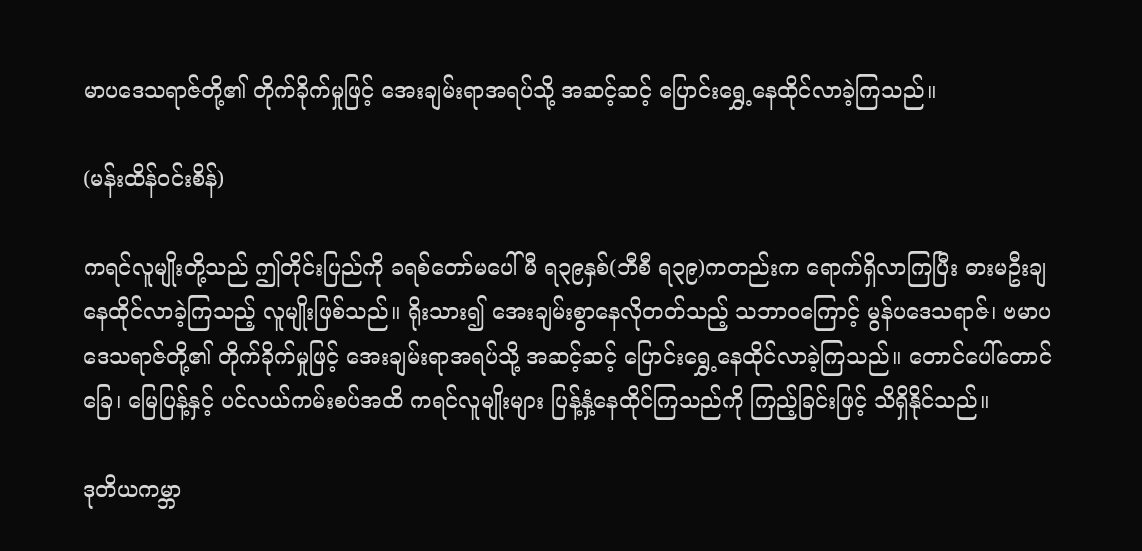မာပဒေသရာဇ်တို့၏ တိုက်ခိုက်မှုဖြင့် အေးချမ်းရာအရပ်သို့ အဆင့်ဆင့် ပြောင်းရွှေ့နေထိုင်လာခဲ့ကြသည်။

(မန်းထိန်ဝင်းစိန်)

ကရင်လူမျိုးတို့သည် ဤတိုင်းပြည်ကို ခရစ်တော်မပေါ်မီ ရ၃၉နှစ်(ဘီစီ ရ၃၉)ကတည်းက ရောက်ရှိလာကြပြီး ဓားမဦးချ နေထိုင်လာခဲ့ကြသည့် လူမျိုးဖြစ်သည်။ ရိုးသား၍ အေးချမ်းစွာနေလိုတတ်သည့် သဘာဝကြောင့် မွန်ပဒေသရာဇ်၊ ဗမာပဒေသရာဇ်တို့၏ တိုက်ခိုက်မှုဖြင့် အေးချမ်းရာအရပ်သို့ အဆင့်ဆင့် ပြောင်းရွှေ့နေထိုင်လာခဲ့ကြသည်။ တောင်ပေါ်တောင်ခြေ၊ မြေပြန့်နှင့် ပင်လယ်ကမ်းစပ်အထိ ကရင်လူမျိုးများ ပြန့်နှံ့နေထိုင်ကြသည်ကို ကြည့်ခြင်းဖြင့် သိရှိနိုင်သည်။

ဒုတိယကမ္ဘာ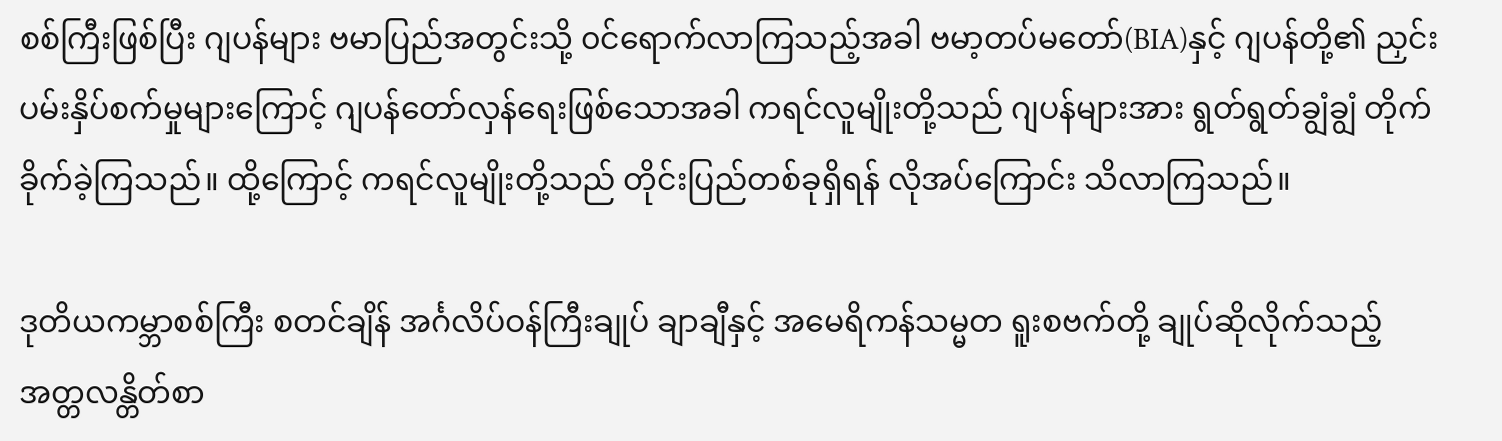စစ်ကြီးဖြစ်ပြီး ဂျပန်များ ဗမာပြည်အတွင်းသို့ ၀င်ရောက်လာကြသည့်အခါ ဗမာ့တပ်မတော်(BIA)နှင့် ဂျပန်တို့၏ ညှင်းပမ်းနှိပ်စက်မှုများကြောင့် ဂျပန်တော်လှန်ရေးဖြစ်သောအခါ ကရင်လူမျိုးတို့သည် ဂျပန်များအား ရွတ်ရွတ်ချွံချွံ တိုက်ခိုက်ခဲ့ကြသည်။ ထို့ကြောင့် ကရင်လူမျိုးတို့သည် တိုင်းပြည်တစ်ခုရှိရန် လိုအပ်ကြောင်း သိလာကြသည်။

ဒုတိယကမ္ဘာစစ်ကြီး စတင်ချိန် အင်္ဂလိပ်ဝန်ကြီးချုပ် ချာချီနှင့် အမေရိကန်သမ္မတ ရူးစဗက်တို့ ချုပ်ဆိုလိုက်သည့် အတ္တလန္တိတ်စာ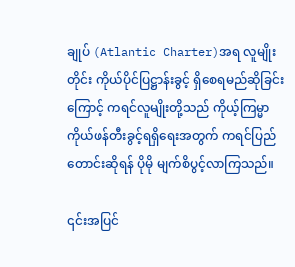ချုပ် (Atlantic Charter)အရ လူမျိုးတိုင်း ကိုယ်ပိုင်ပြဋ္ဌာန်းခွင့် ရှိစေရမည်ဆိုခြင်းကြောင့် ကရင်လူမျိုးတို့သည် ကိုယ့်ကြမ္မာ ကိုယ်ဖန်တီးခွင့်ရရှိရေးအတွက် ကရင်ပြည်တောင်းဆိုရန် ပိုမို မျက်စိပွင့်လာကြသည်။

၎င်းအပြင်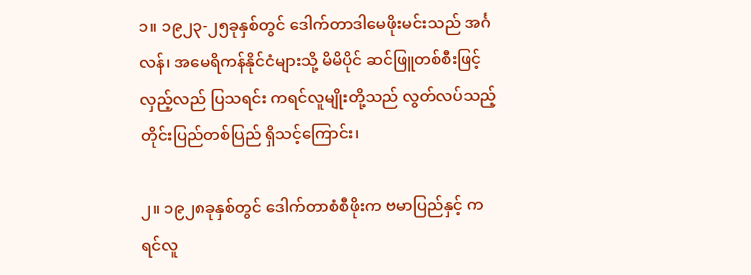၁။ ၁၉၂၃-၂၅ခုနှစ်တွင် ဒေါက်တာဒါမေဖိုးမင်းသည် အင်္ဂလန်၊ အမေရိကန်နိုင်ငံများသို့ မိမိပိုင် ဆင်ဖြူတစ်စီးဖြင့် လှည့်လည် ပြသရင်း ကရင်လူမျိုးတို့သည် လွတ်လပ်သည့် တိုင်းပြည်တစ်ပြည် ရှိသင့်ကြောင်း၊

၂။ ၁၉၂၈ခုနှစ်တွင် ဒေါက်တာစံစီဖိုးက ဗမာပြည်နှင့် ကရင်လူ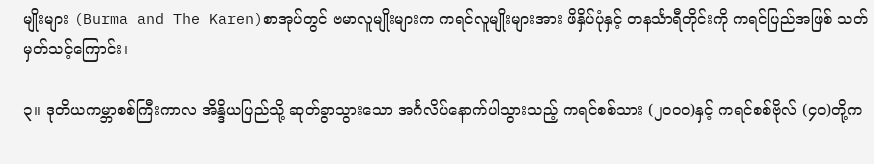မျိုးများ (Burma and The Karen)စာအုပ်တွင် ဗမာလူမျိုးများက ကရင်လူမျိုးများအား ဖိနှိပ်ပုံနှင့် တနင်္သာရီတိုင်းကို ကရင်ပြည်အဖြစ် သတ်မှတ်သင့်ကြောင်း၊

၃။ ဒုတိယကမ္ဘာစစ်ကြီးကာလ အိန္ဒိယပြည်သို့ ဆုတ်ခွာသွားသော အင်္ဂလိပ်နောက်ပါသွားသည့် ကရင်စစ်သား (၂၀၀၀)နှင့် ကရင်စစ်ဗိုလ် (၄၀)တို့က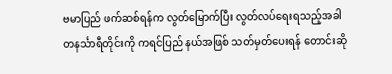ဗမာပြည် ဖက်ဆစ်ရန်က လွတ်မြောက်ပြီး လွတ်လပ်ရေးရသည့်အခါ တနင်္သာရီတိုင်းကို ကရင်ပြည် နယ်အဖြစ် သတ်မှတ်ပေးရန် တောင်းဆို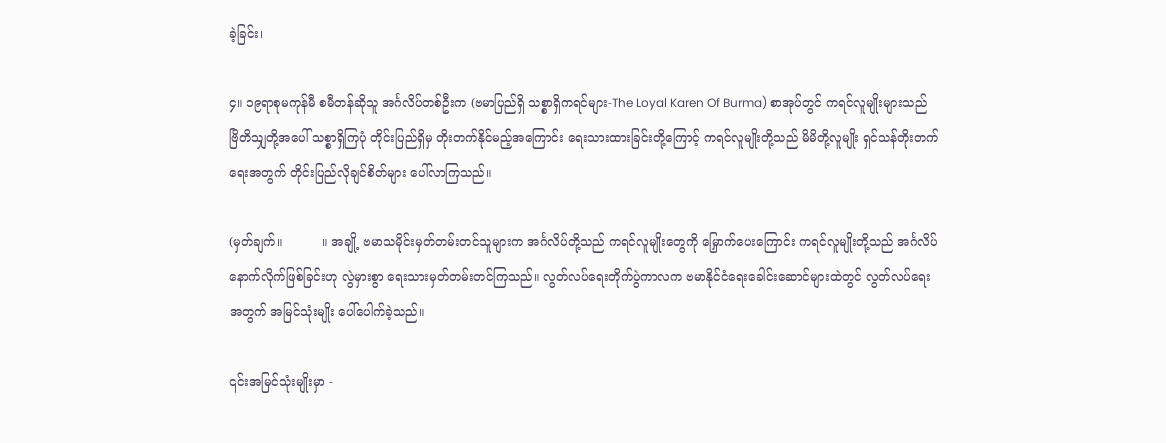ခဲ့ခြင်း၊

၄။ ၁၉ရာစုမကုန်မီ စမီတန်ဆိုသူ အင်္ဂလိပ်တစ်ဦးက (ဗမာပြည်ရှိ သစ္စာရှိကရင်များ-The Loyal Karen Of Burma) စာအုပ်တွင် ကရင်လူမျိုးများသည် ဗြိတိသျှတို့အပေါ် သစ္စာရှိကြပုံ တိုင်းပြည်ရှိမှ တိုးတက်နိုင်မည့်အကြောင်း ရေးသားထားခြင်းတို့ကြောင့် ကရင်လူမျိုးတို့သည် မိမိတို့လူမျိုး ရှင်သန်တိုးတက်ရေးအတွက် တိုင်းပြည်လိုချင်စိတ်များ ပေါ်လာကြသည်။

(မှတ်ချက်။          ။ အချို့ ဗမာသမိုင်းမှတ်တမ်းတင်သူများက အင်္ဂလိပ်တို့သည် ကရင်လူမျိုးတွေကို မြှောက်ပေးကြောင်း ကရင်လူမျိုးတို့သည် အင်္ဂလိပ်နောက်လိုက်ဖြစ်ခြင်းဟု လွဲမှားစွာ ရေးသားမှတ်တမ်းတင်ကြသည်။ လွတ်လပ်ရေးတိုက်ပွဲကာလက ဗမာနိုင်ငံရေးခေါင်းဆောင်များထဲတွင် လွတ်လပ်ရေးအတွက် အမြင်သုံးမျိုး ပေါ်ပေါက်ခဲ့သည်။

၎င်းအမြင်သုံးမျိုးမှာ -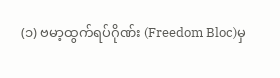(၁) ဗမာ့ထွက်ရပ်ဂိုဏ်း (Freedom Bloc)မှ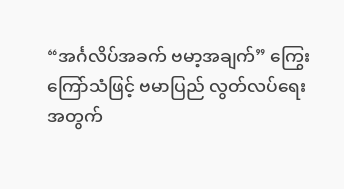“အင်္ဂလိပ်အခက် ဗမာ့အချက်” ကြွေးကြော်သံဖြင့် ဗမာပြည် လွတ်လပ်ရေးအတွက်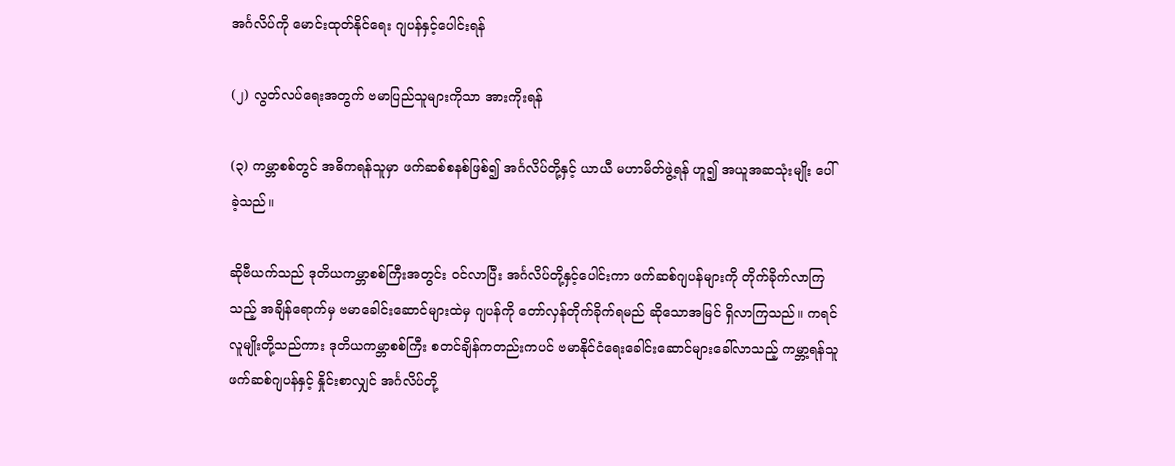အင်္ဂလိပ်ကို မောင်းထုတ်နိုင်ရေး ဂျပန်နှင့်ပေါင်းရန်

(၂) လွတ်လပ်ရေးအတွက် ဗမာပြည်သူများကိုသာ အားကိုးရန်

(၃) ကမ္ဘာစစ်တွင် အဓိကရန်သူမှာ ဖက်ဆစ်စနစ်ဖြစ်၍ အင်္ဂလိပ်တို့နှင့် ယာယီ မဟာမိတ်ဖွဲ့ရန် ဟူ၍ အယူအဆသုံးမျိုး ပေါ်ခဲ့သည်။

ဆိုဗီယက်သည် ဒုတိယကမ္ဘာစစ်ကြီးအတွင်း ၀င်လာပြီး အင်္ဂလိပ်တို့နှင့်ပေါင်းကာ ဖက်ဆစ်ဂျပန်များကို တိုက်ခိုက်လာကြသည့် အချိန်ရောက်မှ ဗမာခေါင်းဆောင်များထဲမှ ဂျပန်ကို တော်လှန်တိုက်ခိုက်ရမည် ဆိုသောအမြင် ရှိလာကြသည်။ ကရင်လူမျိုးတို့သည်ကား ဒုတိယကမ္ဘာစစ်ကြီး စတင်ချိန်ကတည်းကပင် ဗမာနိုင်ငံရေးခေါင်းဆောင်များခေါ်လာသည့် ကမ္ဘာ့ရန်သူ ဖက်ဆစ်ဂျပန်နှင့် နှိုင်းစာလျှင် အင်္ဂလိပ်တို့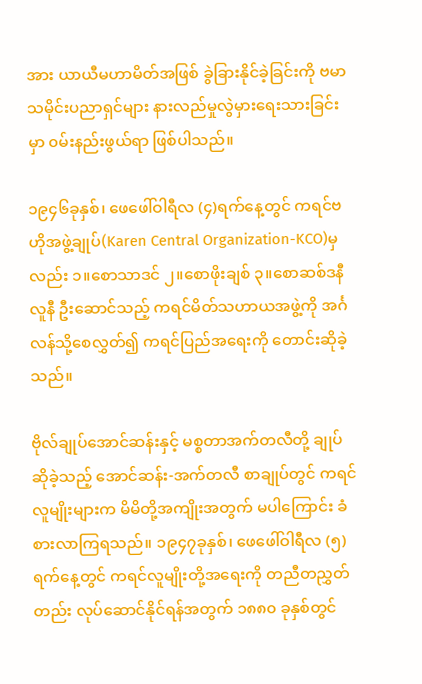အား ယာယီမဟာမိတ်အဖြစ် ခွဲခြားနိုင်ခဲ့ခြင်းကို ဗမာသမိုင်းပညာရှင်များ နားလည်မှုလွဲမှားရေးသားခြင်းမှာ ၀မ်းနည်းဖွယ်ရာ ဖြစ်ပါသည်။

၁၉၄၆ခုနှစ်၊ ဖေဖေါ်ဝါရီလ (၄)ရက်နေ့တွင် ကရင်ဗဟိုအဖွဲ့ချုပ်(Karen Central Organization-KCO)မှလည်း ၁။စောသာဒင် ၂။စောဖိုးချစ် ၃။စောဆစ်ဒနီလူနီ ဦးဆောင်သည့် ကရင်မိတ်သဟာယအဖွဲ့ကို အင်္ဂလန်သို့စေလွှတ်၍ ကရင်ပြည်အရေးကို တောင်းဆိုခဲ့သည်။

ဗိုလ်ချုပ်အောင်ဆန်းနှင့် မစ္စတာအက်တလီတို့ ချုပ်ဆိုခဲ့သည့် အောင်ဆန်း-အက်တလီ စာချုပ်တွင် ကရင်လူမျိုးများက မိမိတို့အကျိုးအတွက် မပါကြောင်း ခံစားလာကြရသည်။ ၁၉၄၇ခုနှစ်၊ ဖေဖေါ်ဝါရီလ (၅)ရက်နေ့တွင် ကရင်လူမျိုးတို့အရေးကို တညီတညွှတ်တည်း လုပ်ဆောင်နိုင်ရန်အတွက် ၁၈၈၀ ခုနှစ်တွင်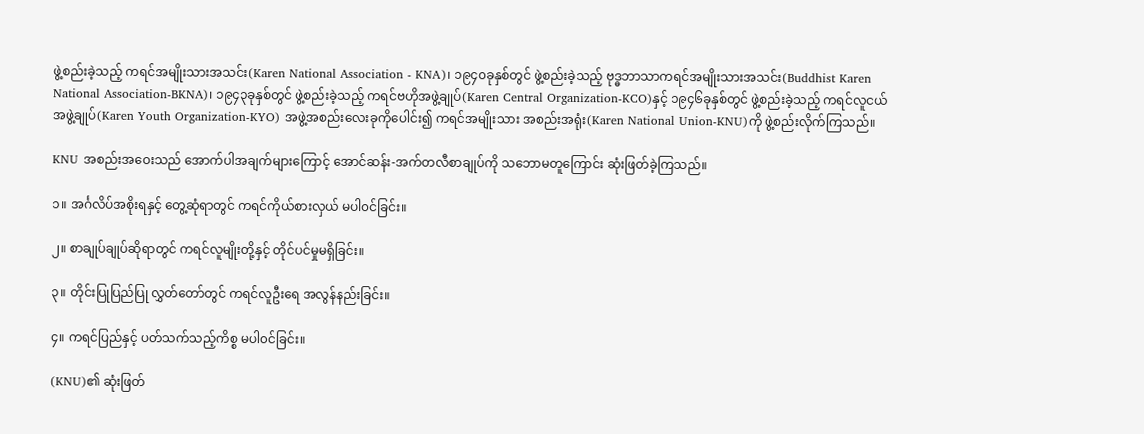ဖွဲ့စည်းခဲ့သည့် ကရင်အမျိုးသားအသင်း(Karen National Association - KNA)၊ ၁၉၄၀ခုနှစ်တွင် ဖွဲ့စည်းခဲ့သည့် ဗုဒ္ဓဘာသာကရင်အမျိုးသားအသင်း(Buddhist Karen National Association-BKNA)၊ ၁၉၄၃ခုနှစ်တွင် ဖွဲ့စည်းခဲ့သည့် ကရင်ဗဟိုအဖွဲ့ချုပ်(Karen Central Organization-KCO)နှင့် ၁၉၄၆ခုနှစ်တွင် ဖွဲ့စည်းခဲ့သည့် ကရင်လူငယ်အဖွဲ့ချုပ်(Karen Youth Organization-KYO) အဖွဲ့အစည်းလေးခုကိုပေါင်း၍ ကရင်အမျိုးသား အစည်းအရုံး(Karen National Union-KNU)ကို ဖွဲ့စည်းလိုက်ကြသည်။

KNU အစည်းအဝေးသည် အောက်ပါအချက်များကြောင့် အောင်ဆန်း-အက်တလီစာချုပ်ကို သဘောမတူကြောင်း ဆုံးဖြတ်ခဲ့ကြသည်။

၁။ အင်္ဂလိပ်အစိုးရနှင့် တွေ့ဆုံရာတွင် ကရင်ကိုယ်စားလှယ် မပါ၀င်ခြင်း။

၂။ စာချုပ်ချုပ်ဆိုရာတွင် ကရင်လူမျိုးတို့နှင့် တိုင်ပင်မှုမရှိခြင်း။

၃။ တိုင်းပြုပြည်ပြု လွှတ်တော်တွင် ကရင်လူဦးရေ အလွန်နည်းခြင်း။

၄။ ကရင်ပြည်နှင့် ပတ်သက်သည့်ကိစ္စ မပါ၀င်ခြင်း။

(KNU)၏ ဆုံးဖြတ်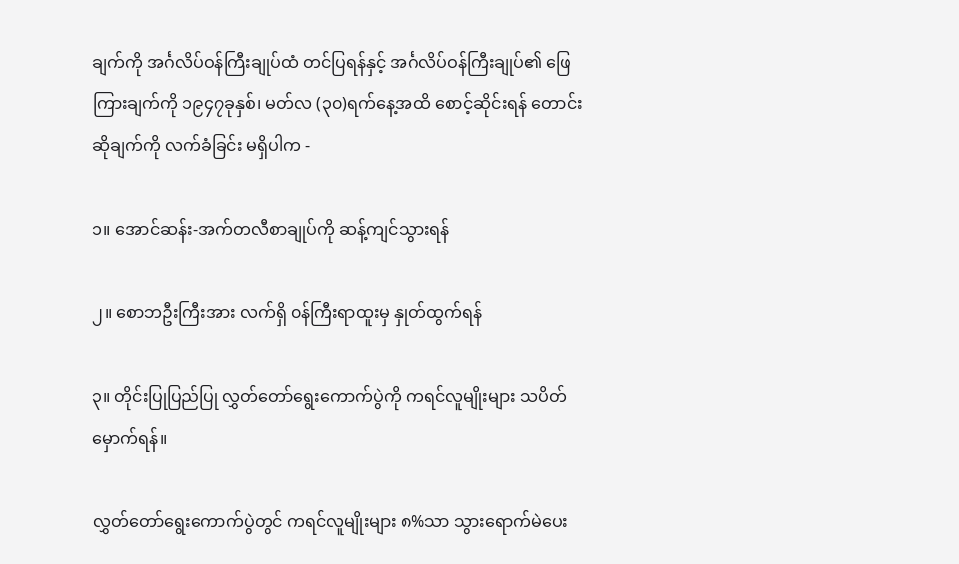ချက်ကို အင်္ဂလိပ်ဝန်ကြီးချုပ်ထံ တင်ပြရန်နှင့် အင်္ဂလိပ်ဝန်ကြီးချုပ်၏ ဖြေကြားချက်ကို ၁၉၄၇ခုနှစ်၊ မတ်လ (၃၀)ရက်နေ့အထိ စောင့်ဆိုင်းရန် တောင်းဆိုချက်ကို လက်ခံခြင်း မရှိပါက -

၁။ အောင်ဆန်း-အက်တလီစာချုပ်ကို ဆန့်ကျင်သွားရန်

၂။ စောဘဦးကြီးအား လက်ရှိ ၀န်ကြီးရာထူးမှ နှုတ်ထွက်ရန်

၃။ တိုင်းပြုပြည်ပြု လွှတ်တော်ရွေးကောက်ပွဲကို ကရင်လူမျိုးများ သပိတ်မှောက်ရန်။

လွှတ်တော်ရွေးကောက်ပွဲတွင် ကရင်လူမျိုးများ ၈%သာ သွားရောက်မဲပေး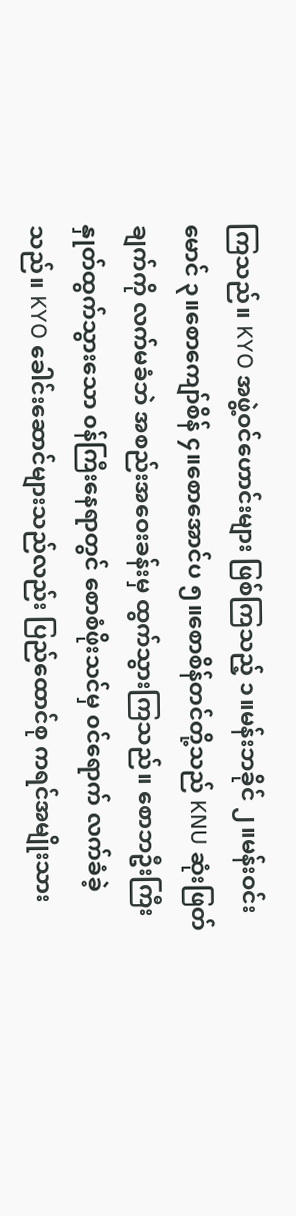ကြသည်။ KYO အဖွဲ့ဝင်ဟောင်းများ ဖြစ်ကြသည့် ၁။မန်းဘခိုင် ၂။မန်းဝင်းမောင် ၃။စောကျော်စိန် ၄။စောအောင်ပ ၅။စောစိန်တင်တို့သည် KNU ဆုံးဖြတ်ချက်ကို လက်မခံဘဲ အစည်းအဝေးခန်းမှ ထွက်သွားကြသည်။ စောဘဦးကြီး နှုတ်ထွက်သွားသော ၀န်ကြီးနေရာတွင် စောစံဖိုးသင်မှ ၀င်ရောက် လက်ခံခဲ့သည်။ KYO ခေါင်းဆောင်များသည်လည်း ပြည်ထောင်စု ကရင်အမျိုးသား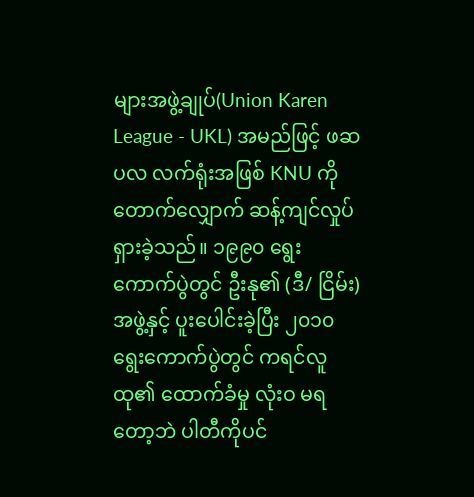များအဖွဲ့ချုပ်(Union Karen League - UKL) အမည်ဖြင့် ဖဆပလ လက်ရုံးအဖြစ် KNU ကို တောက်လျှောက် ဆန့်ကျင်လှုပ်ရှားခဲ့သည်။ ၁၉၉၀ ရွေးကောက်ပွဲတွင် ဦးနု၏ (ဒီ/ ငြိမ်း)အဖွဲ့နှင့် ပူးပေါင်းခဲ့ပြီး ၂၀၁၀ ရွေးကောက်ပွဲတွင် ကရင်လူထု၏ ထောက်ခံမှု လုံးဝ မရတော့ဘဲ ပါတီကိုပင်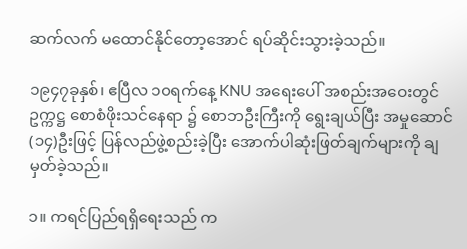ဆက်လက် မထောင်နိုင်တော့အောင် ရပ်ဆိုင်းသွားခဲ့သည်။

၁၉၄၇ခုနှစ်၊ ဧပြီလ ၁၀ရက်နေ့ KNU အရေးပေါ် အစည်းအဝေးတွင် ဥက္ကဋ္ဌ စောစံဖိုးသင်နေရာ ၌ စောဘဦးကြီးကို ရွေးချယ်ပြီး အမှုဆောင် (၁၄)ဦးဖြင့် ပြန်လည်ဖွဲ့စည်းခဲ့ပြီး အောက်ပါဆုံးဖြတ်ချက်များကို ချမှတ်ခဲ့သည်။

၁။ ကရင်ပြည်ရရှိရေးသည် က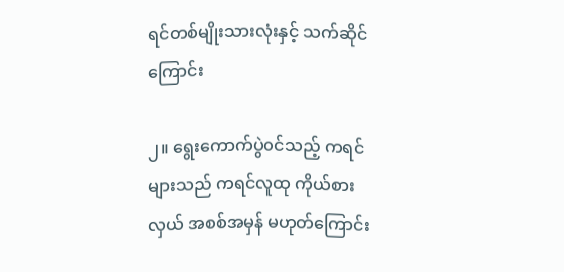ရင်တစ်မျိုးသားလုံးနှင့် သက်ဆိုင်ကြောင်း

၂။ ရွေးကောက်ပွဲဝင်သည့် ကရင်များသည် ကရင်လူထု ကိုယ်စားလှယ် အစစ်အမှန် မဟုတ်ကြောင်း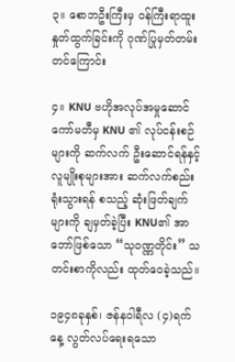၃။ စောဘဦးကြီးမှ ၀န်ကြီးရာထူး နှုတ်ထွက်ခြင်းကို ဂုဏ်ပြုမှတ်တမ်းတင်ကြောင်း

၄။ KNU ဗဟိုအလုပ်အမှုဆောင် ကော်မတီမှ KNU ၏ လုပ်ငန်းစဉ်များကို ဆက်လက် ဦးဆောင်ရန်နှင့် လူမျိုးစုများအား ဆက်လက်စည်းရုံးသွားရန် စသည့် ဆုံးဖြတ်ချက်များကို ချမှတ်ခဲ့ပြီး KNU၏ အာဘော်ဖြစ်သော “သုဝဏ္ဏတိုင်း” သတင်းစာကိုလည်း ထုတ်ဝေခဲ့သည်။

၁၉၄၈ခုနှစ်၊ ဇန်နဝါရီလ (၄)ရက်နေ့ လွတ်လပ်ရေးရသော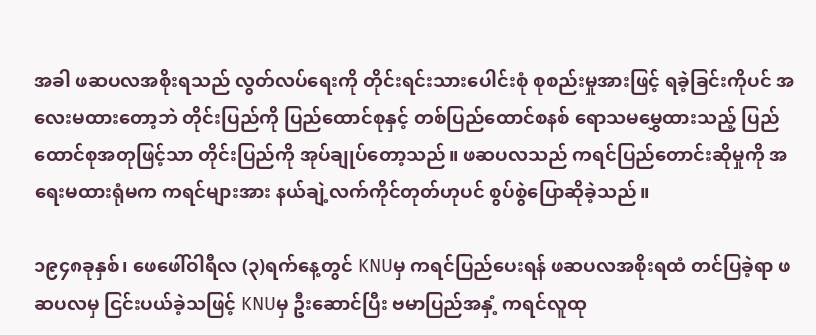အခါ ဖဆပလအစိုးရသည် လွတ်လပ်ရေးကို တိုင်းရင်းသားပေါင်းစုံ စုစည်းမှုအားဖြင့် ရခဲ့ခြင်းကိုပင် အလေးမထားတော့ဘဲ တိုင်းပြည်ကို ပြည်ထောင်စုနှင့် တစ်ပြည်ထောင်စနစ် ရောသမမွှေထားသည့် ပြည်ထောင်စုအတုဖြင့်သာ တိုင်းပြည်ကို အုပ်ချုပ်တော့သည်။ ဖဆပလသည် ကရင်ပြည်တောင်းဆိုမှုကို အရေးမထားရုံမက ကရင်များအား နယ်ချဲ့လက်ကိုင်တုတ်ဟုပင် စွပ်စွဲပြောဆိုခဲ့သည်။

၁၉၄၈ခုနှစ်၊ ဖေဖေါ်ဝါရီလ (၃)ရက်နေ့တွင် KNUမှ ကရင်ပြည်ပေးရန် ဖဆပလအစိုးရထံ တင်ပြခဲ့ရာ ဖဆပလမှ ငြင်းပယ်ခဲ့သဖြင့် KNUမှ ဦးဆောင်ပြီး ဗမာပြည်အနှံ့ ကရင်လူထု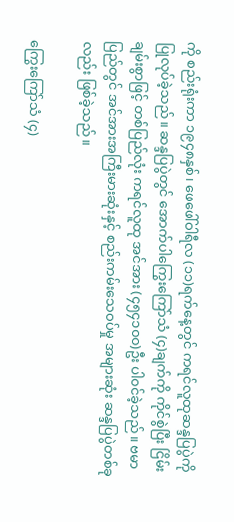ကို စည်းရုံးကာ ၁၉၄၈နှစ်၊ ဖေဖေါ်ဝါရီလ (၁၁)ရက်နေ့တွင် ကရင်လူထုဆန္ဒပြပွဲကို ပြုလုပ်ခဲ့သည်။ ဆန္ဒပြပွဲတွင် အောက်ပါကြွေးကြော်သံ (၄)ချက်ကို ကိုင်စွဲပြီး ငြိမ်းချမ်းစွာဖြင့် တစ်ပြည်လုံး ကရင်လူထု အင်အား (၄၅၄၁၀၀)ဦး ပါ၀င်ခဲ့သည်။ ဗမာပြည်တွင် အင်အားအကြီးမားဆုံးနှင့် စည်းကမ်းသေဝပ်မှု အများဆုံး ဆန္ဒပြပွဲတစ်ခုလည်း ဖြစ်ခဲ့သည်။

ကြွေးကြော်သံ (၄)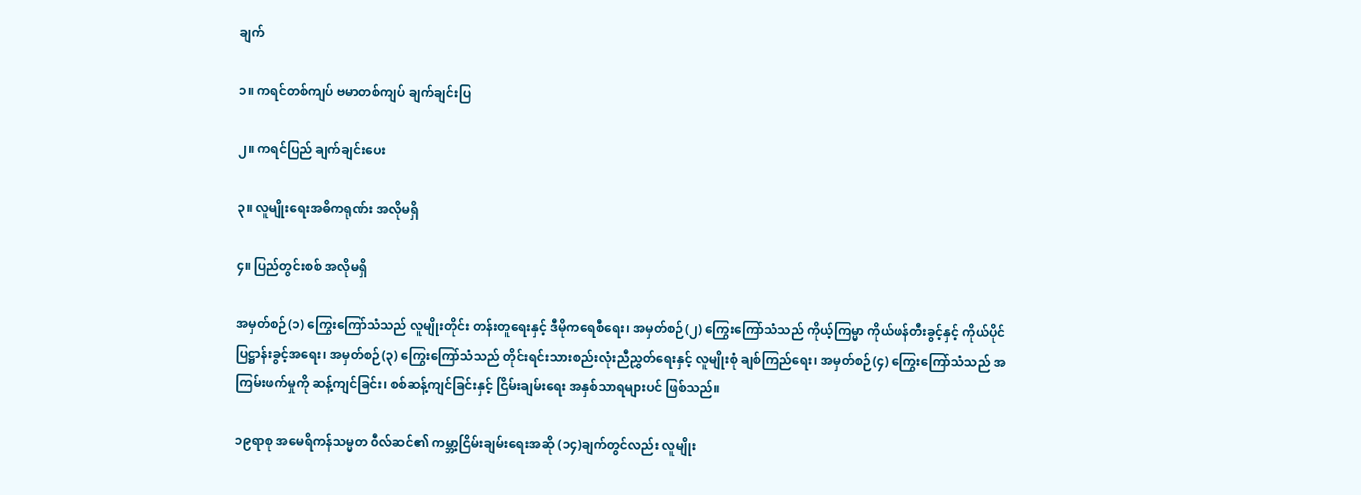ချက်

၁။ ကရင်တစ်ကျပ် ဗမာတစ်ကျပ် ချက်ချင်းပြ

၂။ ကရင်ပြည် ချက်ချင်းပေး

၃။ လူမျိုးရေးအဓိကရုဏ်း အလိုမရှိ

၄။ ပြည်တွင်းစစ် အလိုမရှိ

အမှတ်စဉ်(၁) ကြွေးကြော်သံသည် လူမျိုးတိုင်း တန်းတူရေးနှင့် ဒီမိုကရေစီရေး၊ အမှတ်စဉ်(၂) ကြွေးကြော်သံသည် ကိုယ့်ကြမ္မာ ကိုယ်ဖန်တီးခွင့်နှင့် ကိုယ်ပိုင်ပြဋ္ဌာန်းခွင့်အရေး၊ အမှတ်စဉ်(၃) ကြွေးကြော်သံသည် တိုင်းရင်းသားစည်းလုံးညီညွှတ်ရေးနှင့် လူမျိုးစုံ ချစ်ကြည်ရေး၊ အမှတ်စဉ်(၄) ကြွေးကြော်သံသည် အကြမ်းဖက်မှုကို ဆန့်ကျင်ခြင်း၊ စစ်ဆန့်ကျင်ခြင်းနှင့် ငြိမ်းချမ်းရေး အနှစ်သာရများပင် ဖြစ်သည်။

၁၉ရာစု အမေရိကန်သမ္မတ ၀ီလ်ဆင်၏ ကမ္ဘာ့ငြိမ်းချမ်းရေးအဆို (၁၄)ချက်တွင်လည်း လူမျိုး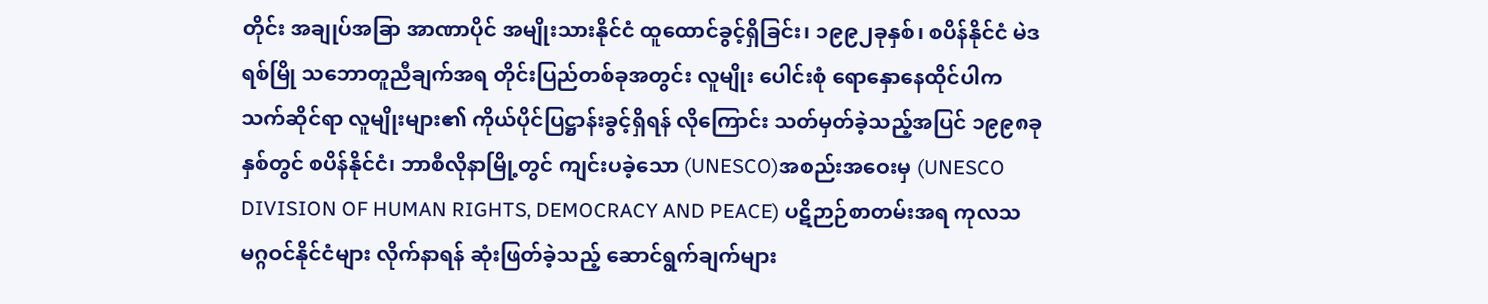တိုင်း အချုပ်အခြာ အာဏာပိုင် အမျိုးသားနိုင်ငံ ထူထောင်ခွင့်ရှိခြင်း၊ ၁၉၉၂ခုနှစ်၊ စပိန်နိုင်ငံ မဲဒရစ်မြို သဘောတူညီချက်အရ တိုင်းပြည်တစ်ခုအတွင်း လူမျိုး ပေါင်းစုံ ရောနှောနေထိုင်ပါက သက်ဆိုင်ရာ လူမျိုးများ၏ ကိုယ်ပိုင်ပြဋ္ဌာန်းခွင့်ရှိရန် လိုကြောင်း သတ်မှတ်ခဲ့သည့်အပြင် ၁၉၉၈ခု နှစ်တွင် စပိန်နိုင်ငံ၊ ဘာစီလိုနာမြို့တွင် ကျင်းပခဲ့သော (UNESCO)အစည်းအဝေးမှ (UNESCO DIVISION OF HUMAN RIGHTS, DEMOCRACY AND PEACE) ပဋိဉာဉ်စာတမ်းအရ ကုလသမဂ္ဂဝင်နိုင်ငံများ လိုက်နာရန် ဆုံးဖြတ်ခဲ့သည့် ဆောင်ရွက်ချက်များ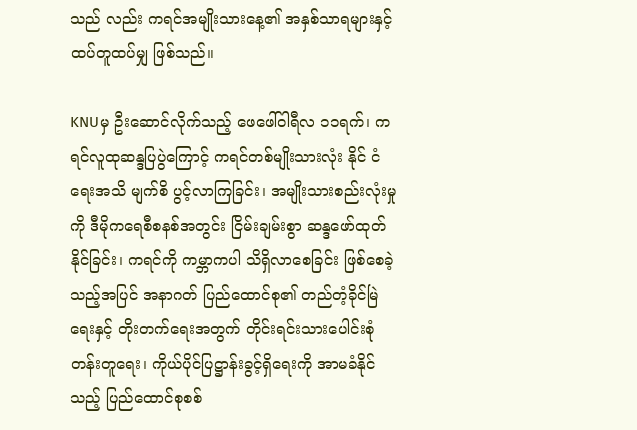သည် လည်း ကရင်အမျိုးသားနေ့၏ အနှစ်သာရများနှင့် ထပ်တူထပ်မျှ ဖြစ်သည်။

KNUမှ ဦးဆောင်လိုက်သည့် ဖေဖေါ်ဝါရီလ ၁၁ရက်၊ ကရင်လူထုဆန္ဒပြပွဲကြောင့် ကရင်တစ်မျိုးသားလုံး နိုင် ငံရေးအသိ မျက်စိ ပွင့်လာကြခြင်း၊ အမျိုးသားစည်းလုံးမှုကို ဒီမိုကရေစီစနစ်အတွင်း ငြိမ်းချမ်းစွာ ဆန္ဒဖော်ထုတ်နိုင်ခြင်း၊ ကရင်ကို ကမ္ဘာကပါ သိရှိလာစေခြင်း ဖြစ်စေခဲ့သည့်အပြင် အနာဂတ် ပြည်ထောင်စု၏ တည်တံ့ခိုင်မြဲရေးနှင့် တိုးတက်ရေးအတွက် တိုင်းရင်းသားပေါင်းစုံ တန်းတူရေး၊ ကိုယ်ပိုင်ပြဋ္ဌာန်းခွင့်ရှိရေးကို အာမခံနိုင်သည့် ပြည်ထောင်စုစစ်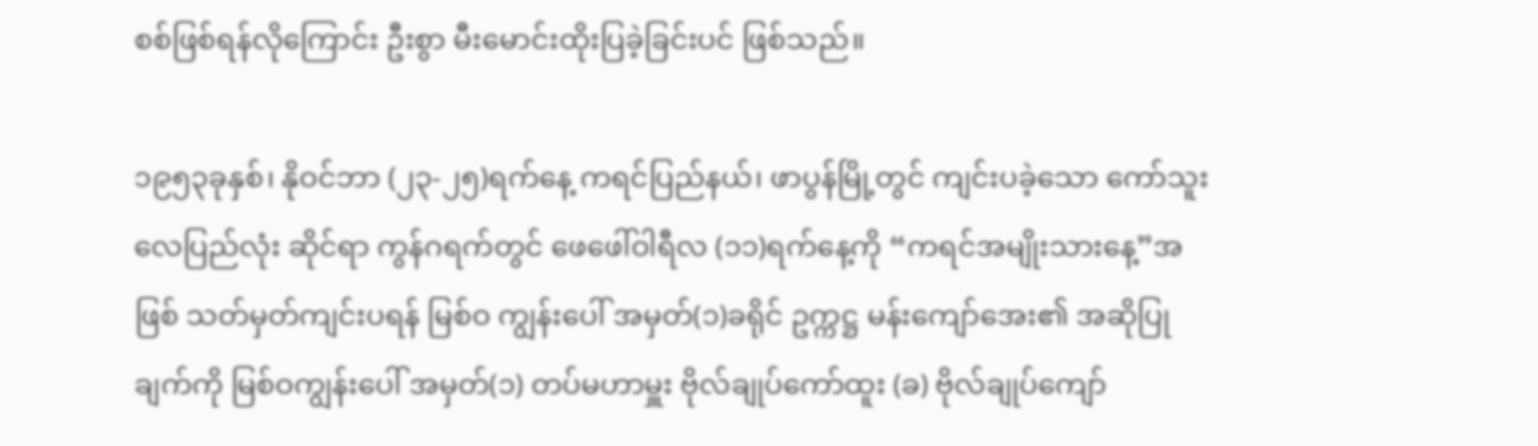စစ်ဖြစ်ရန်လိုကြောင်း ဦးစွာ မီးမောင်းထိုးပြခဲ့ခြင်းပင် ဖြစ်သည်။

၁၉၅၃ခုနှစ်၊ နိုဝင်ဘာ (၂၃-၂၅)ရက်နေ့ ကရင်ပြည်နယ်၊ ဖာပွန်မြို့တွင် ကျင်းပခဲ့သော ကော်သူးလေပြည်လုံး ဆိုင်ရာ ကွန်ဂရက်တွင် ဖေဖေါ်ဝါရီလ (၁၁)ရက်နေ့ကို “ကရင်အမျိုးသားနေ့”အဖြစ် သတ်မှတ်ကျင်းပရန် မြစ်ဝ ကျွန်းပေါ် အမှတ်(၁)ခရိုင် ဥက္ကဋ္ဌ မန်းကျော်အေး၏ အဆိုပြုချက်ကို မြစ်ဝကျွန်းပေါ် အမှတ်(၁) တပ်မဟာမှူး ဗိုလ်ချုပ်ကော်ထူး (ခ) ဗိုလ်ချုပ်ကျော်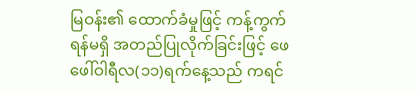မြဝန်း၏ ထောက်ခံမှုဖြင့် ကန့်ကွက်ရန်မရှိ အတည်ပြုလိုက်ခြင်းဖြင့် ဖေဖေါ်ဝါရီလ(၁၁)ရက်နေ့သည် ကရင်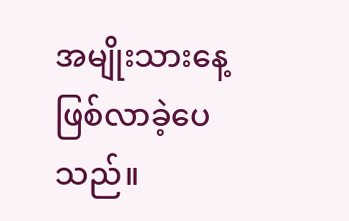အမျိုးသားနေ့ ဖြစ်လာခဲ့ပေသည်။